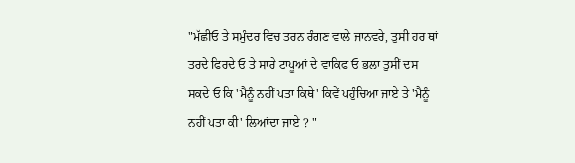"ਮੱਛੀਓ ਤੇ ਸਮੁੰਦਰ ਵਿਚ ਤਰਨ ਰੰਗਣ ਵਾਲੇ ਜਾਨਵਰੇ, ਤੁਸੀ ਹਰ ਥਾਂ ਤਰਦੇ ਫਿਰਦੇ ਓ ਤੇ ਸਾਰੇ ਟਾਪੂਆਂ ਦੇ ਵਾਕਿਫ ਓ ਭਲਾ ਤੁਸੀਂ ਦਸ ਸਕਦੇ ਓ ਕਿ 'ਮੈਨੂੰ ਨਹੀਂ ਪਤਾ ਕਿਥੇ' ਕਿਵੇਂ ਪਹੁੰਚਿਆ ਜਾਏ ਤੇ 'ਮੈਨੂੰ ਨਹੀਂ ਪਤਾ ਕੀ' ਲਿਆਂਦਾ ਜਾਏ ? "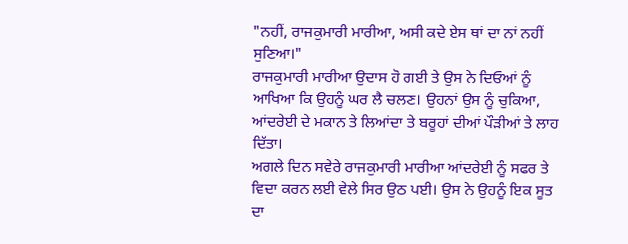"ਨਹੀਂ, ਰਾਜਕੁਮਾਰੀ ਮਾਰੀਆ, ਅਸੀ ਕਦੇ ਏਸ ਥਾਂ ਦਾ ਨਾਂ ਨਹੀਂ ਸੁਣਿਆ।"
ਰਾਜਕੁਮਾਰੀ ਮਾਰੀਆ ਉਦਾਸ ਹੋ ਗਈ ਤੇ ਉਸ ਨੇ ਦਿਓਆਂ ਨੂੰ ਆਖਿਆ ਕਿ ਉਹਨੂੰ ਘਰ ਲੈ ਚਲਣ। ਉਹਨਾਂ ਉਸ ਨੂੰ ਚੁਕਿਆ, ਆਂਦਰੇਈ ਦੇ ਮਕਾਨ ਤੇ ਲਿਆਂਦਾ ਤੇ ਬਰੂਹਾਂ ਦੀਆਂ ਪੌੜੀਆਂ ਤੇ ਲਾਹ ਦਿੱਤਾ।
ਅਗਲੇ ਦਿਨ ਸਵੇਰੇ ਰਾਜਕੁਮਾਰੀ ਮਾਰੀਆ ਆਂਦਰੇਈ ਨੂੰ ਸਫਰ ਤੇ ਵਿਦਾ ਕਰਨ ਲਈ ਵੇਲੇ ਸਿਰ ਉਠ ਪਈ। ਉਸ ਨੇ ਉਹਨੂੰ ਇਕ ਸੂਤ ਦਾ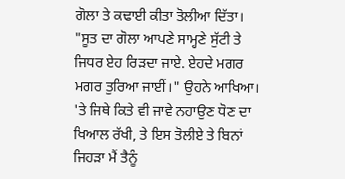ਗੋਲਾ ਤੇ ਕਢਾਈ ਕੀਤਾ ਤੋਲੀਆ ਦਿੱਤਾ।
"ਸੂਤ ਦਾ ਗੋਲਾ ਆਪਣੇ ਸਾਮ੍ਹਣੇ ਸੁੱਟੀ ਤੇ ਜਿਧਰ ਏਹ ਰਿੜਦਾ ਜਾਏ. ਏਹਦੇ ਮਗਰ ਮਗਰ ਤੁਰਿਆ ਜਾਈਂ।" ਉਹਨੇ ਆਖਿਆ। 'ਤੇ ਜਿਥੇ ਕਿਤੇ ਵੀ ਜਾਵੇ ਨਹਾਉਣ ਧੋਣ ਦਾ ਖਿਆਲ ਰੱਖੀ, ਤੇ ਇਸ ਤੋਲੀਏ ਤੇ ਬਿਨਾਂ ਜਿਹੜਾ ਮੈਂ ਤੈਨੂੰ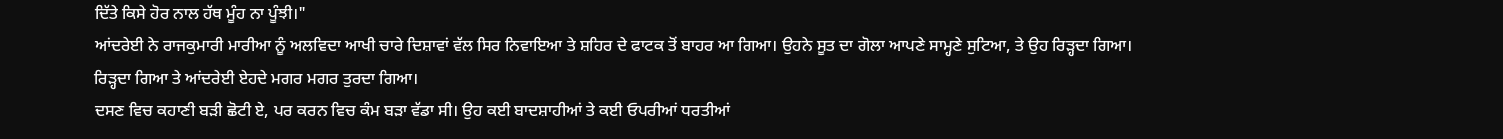ਦਿੱਤੇ ਕਿਸੇ ਹੋਰ ਨਾਲ ਹੱਥ ਮੂੰਹ ਨਾ ਪੂੰਝੀ।"
ਆਂਦਰੇਈ ਨੇ ਰਾਜਕੁਮਾਰੀ ਮਾਰੀਆ ਨੂੰ ਅਲਵਿਦਾ ਆਖੀ ਚਾਰੇ ਦਿਸ਼ਾਵਾਂ ਵੱਲ ਸਿਰ ਨਿਵਾਇਆ ਤੇ ਸ਼ਹਿਰ ਦੇ ਫਾਟਕ ਤੋਂ ਬਾਹਰ ਆ ਗਿਆ। ਉਹਨੇ ਸੂਤ ਦਾ ਗੋਲਾ ਆਪਣੇ ਸਾਮ੍ਹਣੇ ਸੁਟਿਆ, ਤੇ ਉਹ ਰਿੜ੍ਹਦਾ ਗਿਆ। ਰਿੜ੍ਹਦਾ ਗਿਆ ਤੇ ਆਂਦਰੇਈ ਏਹਦੇ ਮਗਰ ਮਗਰ ਤੁਰਦਾ ਗਿਆ।
ਦਸਣ ਵਿਚ ਕਹਾਣੀ ਬੜੀ ਛੋਟੀ ਏ, ਪਰ ਕਰਨ ਵਿਚ ਕੰਮ ਬੜਾ ਵੱਡਾ ਸੀ। ਉਹ ਕਈ ਬਾਦਸ਼ਾਹੀਆਂ ਤੇ ਕਈ ਓਪਰੀਆਂ ਧਰਤੀਆਂ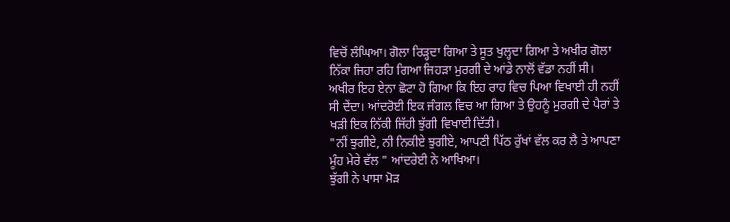ਵਿਚੋਂ ਲੰਘਿਆ। ਗੋਲਾ ਰਿੜ੍ਹਦਾ ਗਿਆ ਤੇ ਸੂਤ ਖੁਲ੍ਹਦਾ ਗਿਆ ਤੇ ਅਖੀਰ ਗੋਲਾ ਨਿੱਕਾ ਜਿਹਾ ਰਹਿ ਗਿਆ ਜਿਹੜਾ ਮੁਰਗੀ ਦੇ ਆਂਡੇ ਨਾਲੋਂ ਵੱਡਾ ਨਹੀਂ ਸੀ। ਅਖੀਰ ਇਹ ਏਨਾ ਛੋਟਾ ਹੋ ਗਿਆ ਕਿ ਇਹ ਰਾਹ ਵਿਚ ਪਿਆ ਵਿਖਾਈ ਹੀ ਨਹੀਂ ਸੀ ਦੇਂਦਾ। ਆਂਦਰੋਈ ਇਕ ਜੰਗਲ ਵਿਚ ਆ ਗਿਆ ਤੇ ਉਹਨੂੰ ਮੁਰਗੀ ਦੇ ਪੈਰਾਂ ਤੇ ਖੜੀ ਇਕ ਨਿੱਕੀ ਜਿੱਹੀ ਝੁੱਗੀ ਵਿਖਾਈ ਦਿੱਤੀ।
"ਨੀਂ ਝੁਗੀਏ, ਨੀ ਨਿਕੀਏ ਝੁਗੀਏ, ਆਪਣੀ ਪਿੱਠ ਰੁੱਖਾਂ ਵੱਲ ਕਰ ਲੈ ਤੇ ਆਪਣਾ ਮੂੰਹ ਮੇਰੇ ਵੱਲ " ਆਂਦਰੇਈ ਨੇ ਆਖਿਆ।
ਝੁੱਗੀ ਨੇ ਪਾਸਾ ਮੋੜ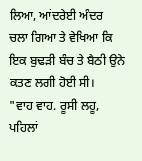ਲਿਆ, ਆਂਦਰੇਈ ਅੰਦਰ ਚਲਾ ਗਿਆ ਤੇ ਵੇਖਿਆ ਕਿ ਇਕ ਬੁਢੜੀ ਬੰਚ ਤੇ ਬੈਠੀ ਉਨੇ ਕਤਣ ਲਗੀ ਹੋਈ ਸੀ।
"ਵਾਹ ਵਾਹ. ਰੂਸੀ ਲਹੂ, ਪਹਿਲਾਂ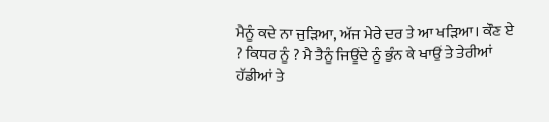ਮੈਨੂੰ ਕਦੇ ਨਾ ਜੁੜਿਆ, ਅੱਜ ਮੇਰੇ ਦਰ ਤੇ ਆ ਖੜਿਆ। ਕੌਣ ਏ ? ਕਿਧਰ ਨੂੰ ? ਮੈ ਤੈਨੂੰ ਜਿਊਂਦੇ ਨੂੰ ਭੁੰਨ ਕੇ ਖਾਉਂ ਤੇ ਤੇਰੀਆਂ ਹੱਡੀਆਂ ਤੇ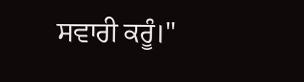ਸਵਾਰੀ ਕਰੂੰ।"